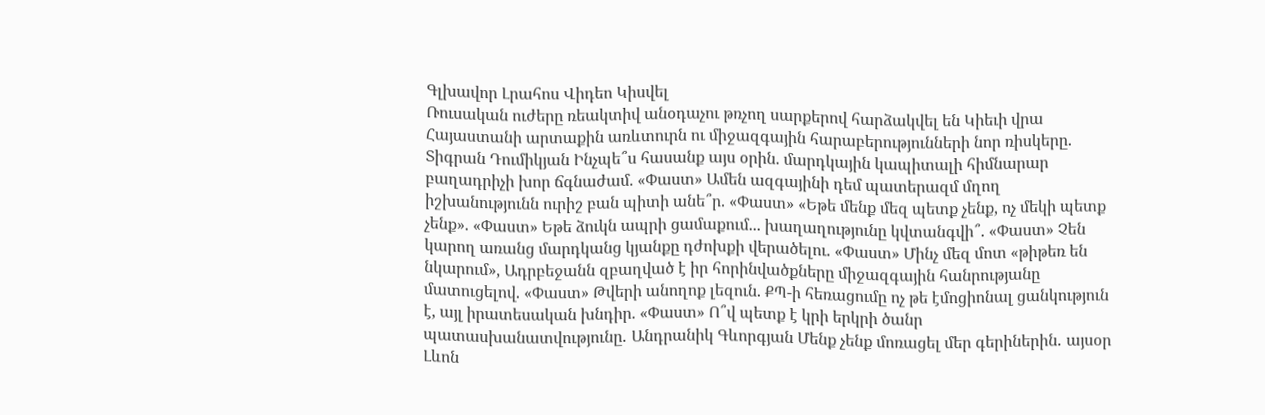Գլխավոր Լրահոս Վիդեո Կիսվել
Ռուսական ուժերը ռեակտիվ անօդաչու թռչող սարքերով հարձակվել են Կիեւի վրա Հայաստանի արտաքին առևտուրն ու միջազգային հարաբերությունների նոր ռիսկերը․ Տիգրան Դումիկյան Ինչպե՞ս հասանք այս օրին. մարդկային կապիտալի հիմնարար բաղադրիչի խոր ճգնաժամ. «Փաստ» Ամեն ազգայինի դեմ պատերազմ մղող իշխանությունն ուրիշ բան պիտի անե՞ր. «Փաստ» «Եթե մենք մեզ պետք չենք, ոչ մեկի պետք չենք». «Փաստ» Եթե ձուկն ապրի ցամաքում... խաղաղությունը կվտանգվի՞. «Փաստ» Չեն կարող առանց մարդկանց կյանքը դժոխքի վերածելու. «Փաստ» Մինչ մեզ մոտ «թիթեռ են նկարում», Ադրբեջանն զբաղված է իր հորինվածքները միջազգային հանրությանը մատուցելով. «Փաստ» Թվերի անողոք լեզուն. ՔՊ-ի հեռացումը ոչ թե էմոցիոնալ ցանկություն է, այլ իրատեսական խնդիր. «Փաստ» Ո՞վ պետք է կրի երկրի ծանր պատասխանատվությունը․ Անդրանիկ Գևորգյան Մենք չենք մոռացել մեր գերիներին․ այսօր Լևոն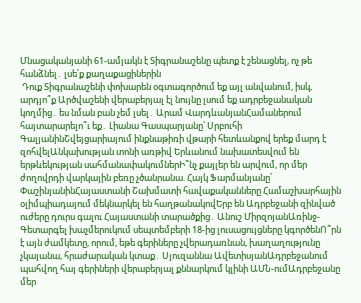Մնացականյանի 61-ամյակն է Տիգրանաշենը պետք է շենացնել, ոչ թե հանձնել․ լսե՛ք քաղաքացիներին
 Դուք Տիգրանաշենի փոխարեն օգտագործում եք այլ անվանում, իսկ, արդյո՞ք Արծվաշենի վերաբերյալ էլ նույնը լսում եք ադրբեջանական կողմից․ ես նման բան չեմ լսել․ Արամ ՎարդևանյանՀամաներում հայտարարելո՞ւ եք․ Լիանա Գասպարյանը՝ Սրբուհի ԳալյանինՇվեյցարիայում ինքնաթիռի վթարի հետևանքով երեք մարդ է զոհվելԱնկախության տոնի առթիվ Երևանում նախատեսվում են երթևեկության սահմանափակումներԻ՞նչ քայլեր են արվում, որ մեր ժողովրդի վարկային բեռը չծանրանա. Հայկ Ֆարմանյանը՝ ՓաշինյանինՀայաստանի Շախմատի հավաքականները Համաշխարհային օլիմպիադայում մեկնարկել են հաղթանակովԵրբ են Ադրբեջանի զինված ուժերը դուրս գալու Հայաստանի տարածքից․ Անուշ ՄիրզոյանԱռինջ-Գետարգել խաչմերուկում սեպտեմբերի 18-ից լուսացույցները կգործենՈ՞րն է այն ժամկետը, որում, եթե գերիները չվերադառնան, խաղաղությունը չկայանա, հրաժարական կտաք․ Սյուզաննա ԱվետիսյանԱդրբեջանում պահվող հայ գերիների վերաբերյալ քննարկում կլինի ԱՄՆ-ումԱդրբեջանը մեր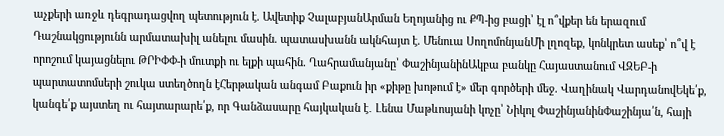աչքերի առջև դեգրադացվող պետություն է. Ավետիք ՉալաբյանԱրման Եղոյանից ու ՔՊ-ից բացի՝ էլ ո՞վքեր են երազում Դաշնակցությունն արմատախիլ անելու մասին. պատասխանն ակնհայտ է. Մենուա ՍողոմոնյանՄի լղոզեք, կոնկրետ ասեք՝ ո՞վ է որոշում կայացնելու ԹՐԻՓՓ-ի մուտքի ու ելքի պահին. Ղահրամանյանը՝ ՓաշինյանինԱկբա բանկը Հայաստանում ՎԶԵԲ-ի պարտատոմսերի շուկա ստեղծողն էՀերթական անգամ Բաքուն իր «քիթը խոթում է» մեր գործերի մեջ. Վաղինակ ՎարդանովԵկե՛ք, կանգե՛ք այստեղ ու հայտարարե՛ք, որ Գանձասարը հայկական է․ Լենա Մաթևոսյանի կոչը՝ Նիկոլ ՓաշինյանինՓաշինյա՛ն, հայի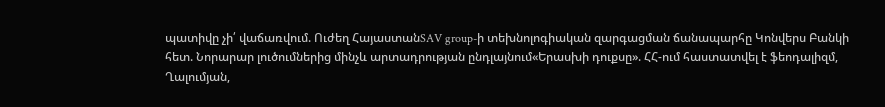պատիվը չի՛ վաճառվում. Ուժեղ ՀայաստանSAV group-ի տեխնոլոգիական զարգացման ճանապարհը Կոնվերս Բանկի հետ. Նորարար լուծումներից մինչև արտադրության ընդլայնում«Երասխի դուքսը». ՀՀ-ում հաստատվել է ֆեոդալիզմ, Ղալումյան,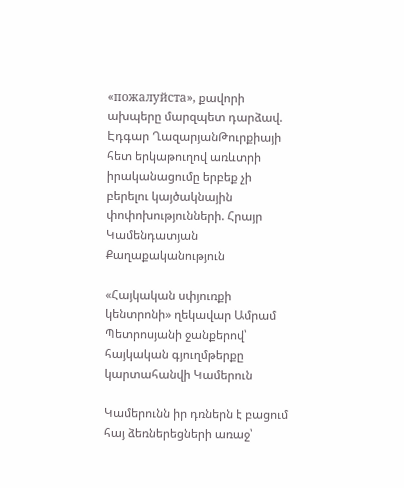«пожалуйста», քավորի ախպերը մարզպետ դարձավ. Էդգար ՂազարյանԹուրքիայի հետ երկաթուղով առևտրի իրականացումը երբեք չի բերելու կայծակնային փոփոխությունների. Հրայր Կամենդատյան
Քաղաքականություն

«Հայկական սփյուռքի կենտրոնի» ղեկավար Ամրամ Պետրոսյանի ջանքերով՝ հայկական գյուղմթերքը կարտահանվի Կամերուն

Կամերունն իր դռներն է բացում հայ ձեռներեցների առաջ՝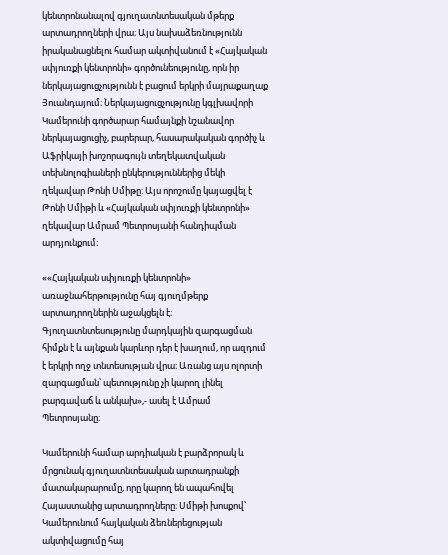կենտրոնանալով գյուղատնտեսական մթերք արտադրողների վրա։ Այս նախաձեռնությունն իրականացնելու համար ակտիվանում է «Հայկական սփյուռքի կենտրոնի» գործունեությունը, որն իր ներկայացուցչությունն է բացում երկրի մայրաքաղաք Յուանդայում։ Ներկայացուցչությունը կգլխավորի Կամերունի գործարար համայնքի նշանավոր ներկայացուցիչ, բարերար, հասարակական գործիչ և Աֆրիկայի խոշորագույն տեղեկատվական տեխնոլոգիաների ընկերություններից մեկի ղեկավար Թոնի Սմիթը: Այս որոշումը կայացվել է Թոնի Սմիթի և «Հայկական սփյուռքի կենտրոնի» ղեկավար Ամրամ Պետրոսյանի հանդիպման արդյունքում։

««Հայկական սփյուռքի կենտրոնի» առաջնահերթությունը հայ գյուղմթերք արտադրողներին աջակցելն է։ Գյուղատնտեսությունը մարդկային զարգացման հիմքն է և այնքան կարևոր դեր է խաղում, որ ազդում է երկրի ողջ տնտեսության վրա։ Առանց այս ոլորտի զարգացման՝ պետությունը չի կարող լինել բարգավաճ և անկախ»,- ասել է Ամրամ Պետրոսյանը։

Կամերունի համար արդիական է բարձրորակ և մրցունակ գյուղատնտեսական արտադրանքի մատակարարումը, որը կարող են ապահովել Հայաստանից արտադրողները։ Սմիթի խոսքով՝ Կամերունում հայկական ձեռներեցության ակտիվացումը հայ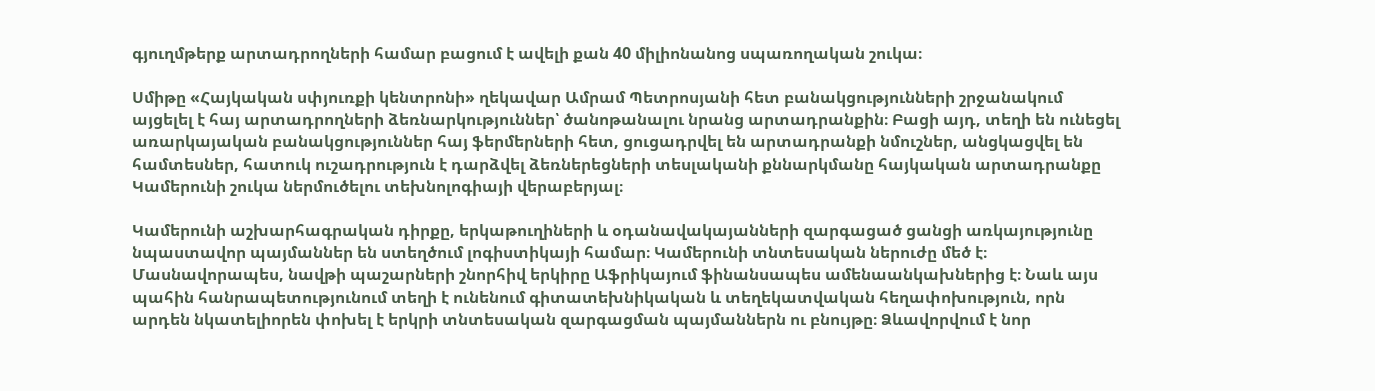գյուղմթերք արտադրողների համար բացում է ավելի քան 40 միլիոնանոց սպառողական շուկա։

Սմիթը «Հայկական սփյուռքի կենտրոնի» ղեկավար Ամրամ Պետրոսյանի հետ բանակցությունների շրջանակում այցելել է հայ արտադրողների ձեռնարկություններ՝ ծանոթանալու նրանց արտադրանքին։ Բացի այդ, տեղի են ունեցել առարկայական բանակցություններ հայ ֆերմերների հետ, ցուցադրվել են արտադրանքի նմուշներ, անցկացվել են համտեսներ, հատուկ ուշադրություն է դարձվել ձեռներեցների տեսլականի քննարկմանը հայկական արտադրանքը Կամերունի շուկա ներմուծելու տեխնոլոգիայի վերաբերյալ։

Կամերունի աշխարհագրական դիրքը, երկաթուղիների և օդանավակայանների զարգացած ցանցի առկայությունը նպաստավոր պայմաններ են ստեղծում լոգիստիկայի համար։ Կամերունի տնտեսական ներուժը մեծ է։ Մասնավորապես, նավթի պաշարների շնորհիվ երկիրը Աֆրիկայում ֆինանսապես ամենաանկախներից է։ Նաև այս պահին հանրապետությունում տեղի է ունենում գիտատեխնիկական և տեղեկատվական հեղափոխություն, որն արդեն նկատելիորեն փոխել է երկրի տնտեսական զարգացման պայմաններն ու բնույթը։ Ձևավորվում է նոր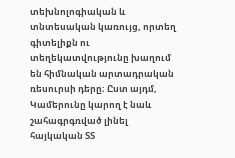տեխնոլոգիական և տնտեսական կառույց, որտեղ գիտելիքն ու տեղեկատվությունը խաղում են հիմնական արտադրական ռեսուրսի դերը։ Ըստ այդմ, Կամերունը կարող է նաև շահագրգռված լինել հայկական ՏՏ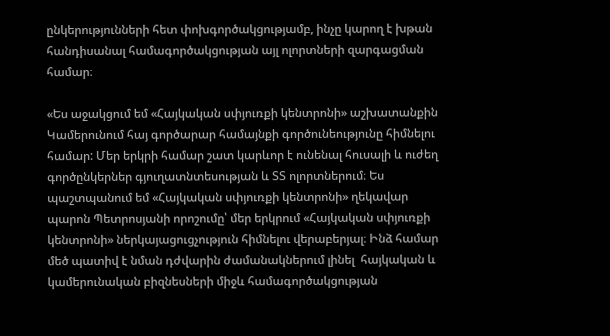ընկերությունների հետ փոխգործակցությամբ, ինչը կարող է խթան հանդիսանալ համագործակցության այլ ոլորտների զարգացման համար։

«Ես աջակցում եմ «Հայկական սփյուռքի կենտրոնի» աշխատանքին Կամերունում հայ գործարար համայնքի գործունեությունը հիմնելու համար: Մեր երկրի համար շատ կարևոր է ունենալ հուսալի և ուժեղ գործընկերներ գյուղատնտեսության և ՏՏ ոլորտներում։ Ես պաշտպանում եմ «Հայկական սփյուռքի կենտրոնի» ղեկավար պարոն Պետրոսյանի որոշումը՝ մեր երկրում «Հայկական սփյուռքի կենտրոնի» ներկայացուցչություն հիմնելու վերաբերյալ։ Ինձ համար մեծ պատիվ է նման դժվարին ժամանակներում լինել  հայկական և կամերունական բիզնեսների միջև համագործակցության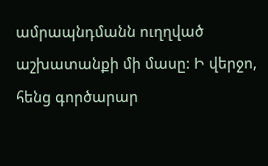ամրապնդմանն ուղղված աշխատանքի մի մասը: Ի վերջո, հենց գործարար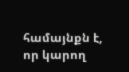համայնքն է, որ կարող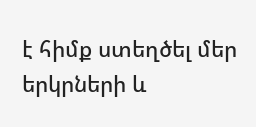է հիմք ստեղծել մեր երկրների և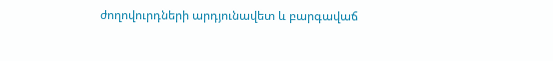ժողովուրդների արդյունավետ և բարգավաճ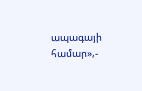ապագայի համար»,-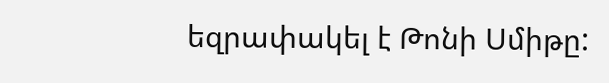եզրափակել է Թոնի Սմիթը: